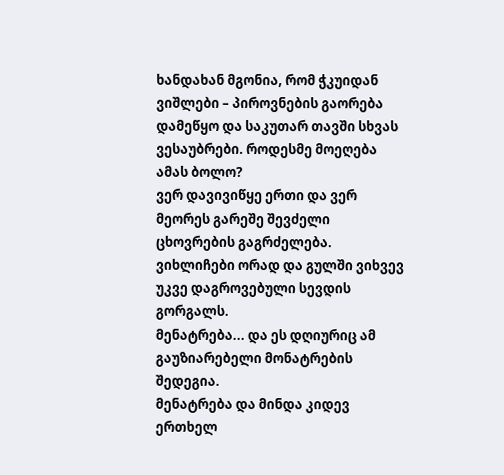ხანდახან მგონია, რომ ჭკუიდან ვიშლები – პიროვნების გაორება დამეწყო და საკუთარ თავში სხვას ვესაუბრები. როდესმე მოეღება ამას ბოლო?
ვერ დავივიწყე ერთი და ვერ მეორეს გარეშე შევძელი ცხოვრების გაგრძელება. ვიხლიჩები ორად და გულში ვიხვევ უკვე დაგროვებული სევდის გორგალს.
მენატრება... და ეს დღიურიც ამ გაუზიარებელი მონატრების შედეგია.
მენატრება და მინდა კიდევ ერთხელ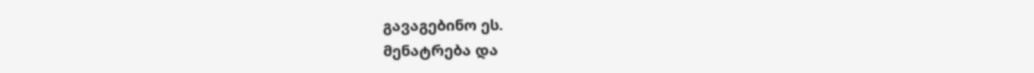გავაგებინო ეს.
მენატრება და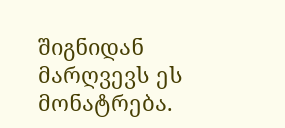შიგნიდან მარღვევს ეს მონატრება.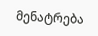მენატრება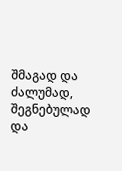შმაგად და ძალუმად, შეგნებულად და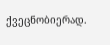ქვეცნობიერად.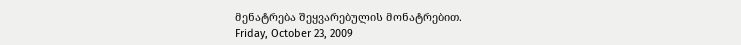მენატრება შეყვარებულის მონატრებით.
Friday, October 23, 2009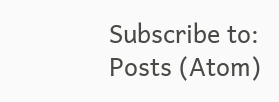Subscribe to:
Posts (Atom)